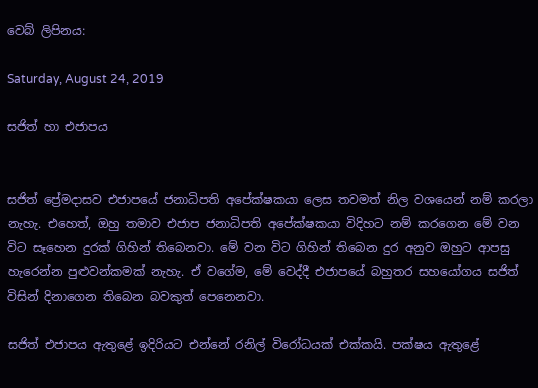වෙබ් ලිපිනය:

Saturday, August 24, 2019

සජිත් හා එජාපය


සජිත් ප්‍රේමදාසව එජාපයේ ජනාධිපති අපේක්ෂකයා ලෙස තවමත් නිල වශයෙන් නම් කරලා නැහැ. එහෙත්, ඔහු තමාව එජාප ජනාධිපති අපේක්ෂකයා විදිහට නම් කරගෙන මේ වන විට සෑහෙන දුරක් ගිහින් තිබෙනවා. මේ වන විට ගිහින් තිබෙන දුර අනුව ඔහුට ආපසු හැරෙන්න පුළුවන්කමක් නැහැ. ඒ වගේම, මේ වෙද්දී එජාපයේ බහුතර සහයෝගය සජිත් විසින් දිනාගෙන තිබෙන බවකුත් පෙනෙනවා.

සජිත් එජාපය ඇතුළේ ඉදිරියට එන්නේ රනිල් විරෝධයක් එක්කයි. පක්ෂය ඇතුළේ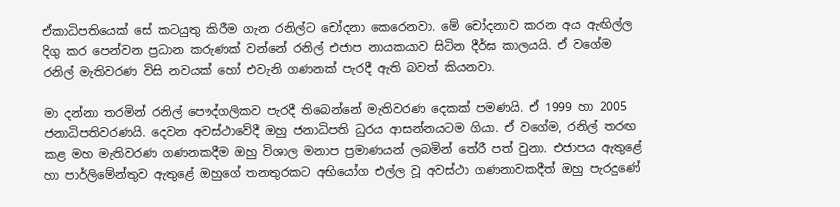ඒකාධිපතියෙක් සේ කටයුතු කිරීම ගැන රනිල්ට චෝදනා කෙරෙනවා. මේ චෝදනාව කරන අය ඇඟිල්ල දිගු කර පෙන්වන ප්‍රධාන කරුණක් වන්නේ රනිල් එජාප නායකයාව සිටින දීර්ඝ කාලයයි. ඒ වගේම රනිල් මැතිවරණ විසි නවයක් හෝ එවැනි ගණනක් පැරදී ඇති බවත් කියනවා.

මා දන්නා තරමින් රනිල් පෞද්ගලිකව පැරදී තිබෙන්නේ මැතිවරණ දෙකක් පමණයි. ඒ 1999 හා 2005 ජනාධිපතිවරණයි. දෙවන අවස්ථාවේදී ඔහු ජනාධිපති ධුරය ආසන්නයටම ගියා. ඒ වගේම, රනිල් තරඟ කළ මහ මැතිවරණ ගණනකදීම ඔහු විශාල මනාප ප්‍රමාණයන් ලබමින් තේරී පත් වුනා. එජාපය ඇතුළේ හා පාර්ලිමේන්තුව ඇතුළේ ඔහුගේ තනතුරකට අභියෝග එල්ල වූ අවස්ථා ගණනාවකදීත් ඔහු පැරදුණේ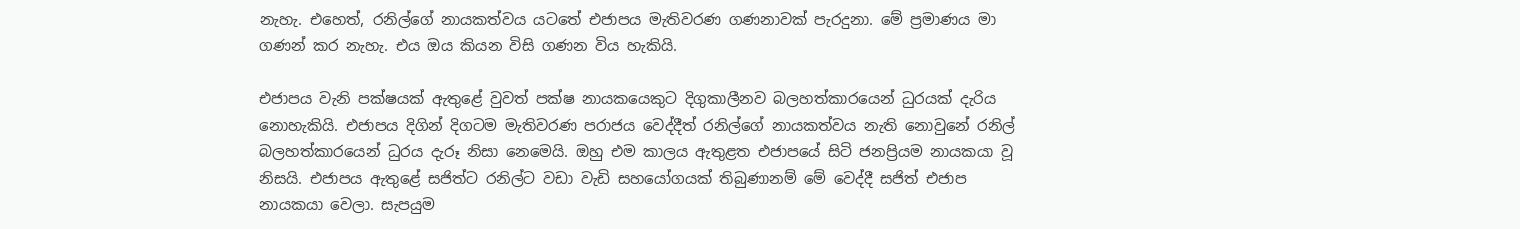නැහැ. එහෙත්, රනිල්ගේ නායකත්වය යටතේ එජාපය මැතිවරණ ගණනාවක් පැරදුනා. මේ ප්‍රමාණය මා ගණන් කර නැහැ. එය ඔය කියන විසි ගණන විය හැකියි.

එජාපය වැනි පක්ෂයක් ඇතුළේ වුවත් පක්ෂ නායකයෙකුට දිගුකාලීනව බලහත්කාරයෙන් ධුරයක් දැරිය නොහැකියි. එජාපය දිගින් දිගටම මැතිවරණ පරාජය වෙද්දීත් රනිල්ගේ නායකත්වය නැති නොවුනේ රනිල් බලහත්කාරයෙන් ධුරය දැරූ නිසා නෙමෙයි. ඔහු එම කාලය ඇතුළත එජාපයේ සිටි ජනප්‍රියම නායකයා වූ නිසයි. එජාපය ඇතුළේ සජිත්ට රනිල්ට වඩා වැඩි සහයෝගයක් තිබුණානම් මේ වෙද්දී සජිත් එජාප නායකයා වෙලා. සැපයුම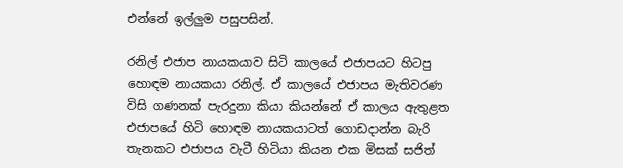එන්නේ ඉල්ලුම පසුපසින්.

රනිල් එජාප නායකයාව සිටි කාලයේ එජාපයට හිටපු හොඳම නායකයා රනිල්. ඒ කාලයේ එජාපය මැතිවරණ විසි ගණනක් පැරදුනා කියා කියන්නේ ඒ කාලය ඇතුළත එජාපයේ හිටි හොඳම නායකයාටත් ගොඩදාන්න බැරි තැනකට එජාපය වැටී හිටියා කියන එක මිසක් සජිත්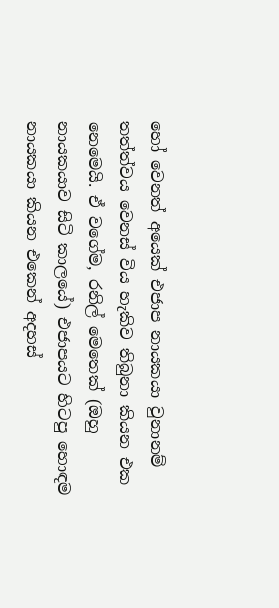හෝ වෙනත් අයෙක් එජාප නායකයා වුනානම් තත්ත්වය වෙනස් විය හැකිව තිබුනා කියන එක නෙමෙයි. ඒ වගේම, රනිල් මෙතෙක් (ඔහු නායකයාව සිටි කාලයේ) එජාපයට හිටපු හොඳම නායකයා කියන එකෙන් අදහස්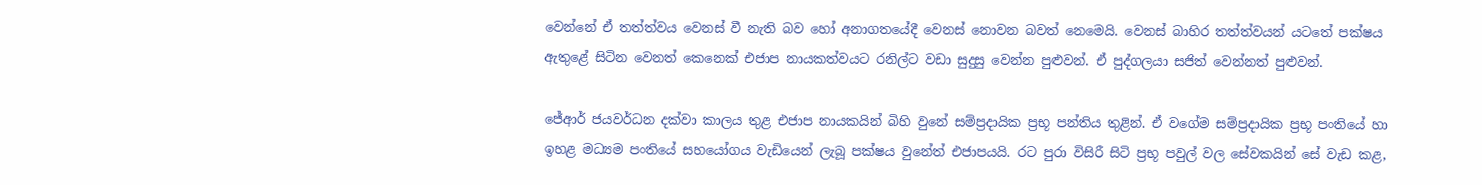වෙන්නේ ඒ තත්ත්වය වෙනස් වී නැති බව හෝ අනාගතයේදී වෙනස් නොවන බවත් නෙමෙයි. වෙනස් බාහිර තත්ත්වයන් යටතේ පක්ෂය ඇතුළේ සිටින වෙනත් කෙනෙක් එජාප නායකත්වයට රනිල්ට වඩා සුදුසු වෙන්න පුළුවන්. ඒ පුද්ගලයා සජිත් වෙන්නත් පුළුවන්.

ජේආර් ජයවර්ධන දක්වා කාලය තුළ එජාප නායකයින් බිහි වුනේ සම්ප්‍රදායික ප්‍රභූ පන්තිය තුළින්. ඒ වගේම සම්ප්‍රදායික ප්‍රභූ පංතියේ හා ඉහළ මධ්‍යම පංතියේ සහයෝගය වැඩියෙන් ලැබූ පක්ෂය වුනේත් එජාපයයි. රට පුරා විසිරී සිටි ප්‍රභූ පවුල් වල සේවකයින් සේ වැඩ කළ,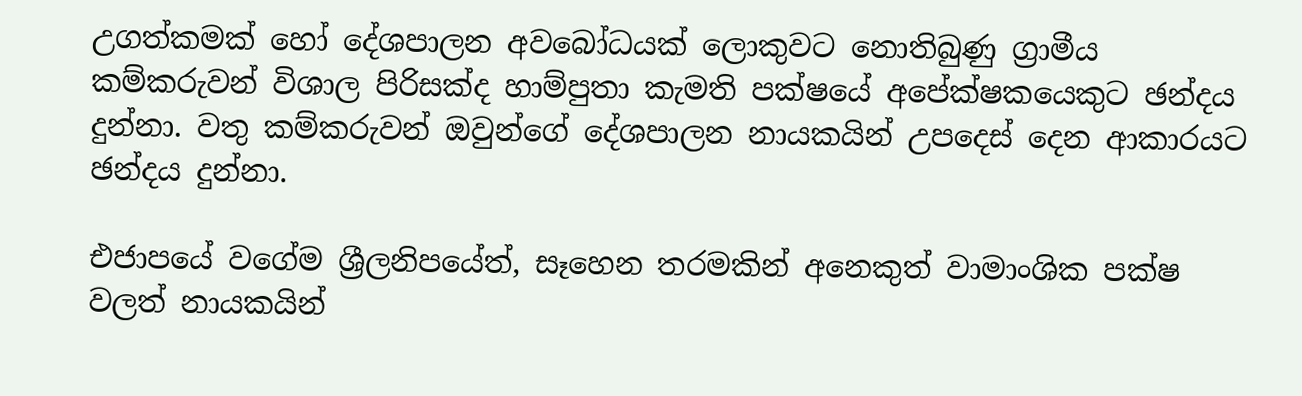උගත්කමක් හෝ දේශපාලන අවබෝධයක් ලොකුවට නොතිබුණු ග්‍රාමීය කම්කරුවන් විශාල පිරිසක්ද හාම්පුතා කැමති පක්ෂයේ අපේක්ෂකයෙකුට ඡන්දය දුන්නා. වතු කම්කරුවන් ඔවුන්ගේ දේශපාලන නායකයින් උපදෙස් දෙන ආකාරයට ඡන්දය දුන්නා.

එජාපයේ වගේම ශ්‍රීලනිපයේත්, සෑහෙන තරමකින් අනෙකුත් වාමාංශික පක්ෂ වලත් නායකයින්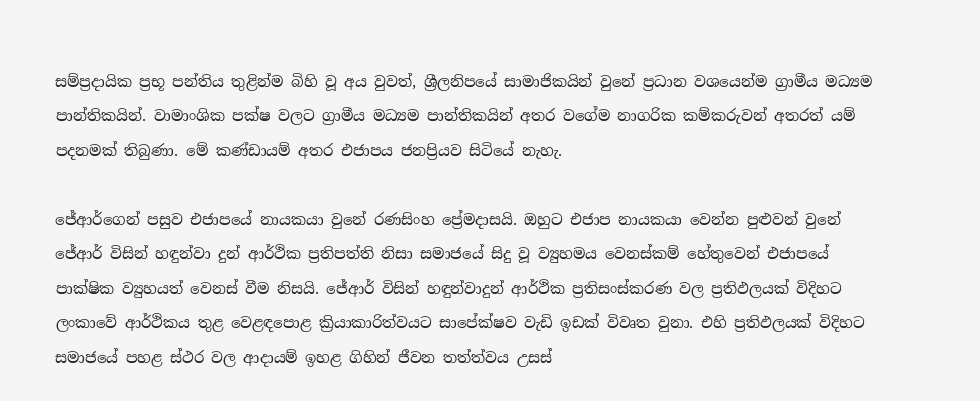සම්ප්‍රදායික ප්‍රභූ පන්තිය තුළින්ම බිහි වූ අය වුවත්, ශ්‍රීලනිපයේ සාමාජිකයින් වුනේ ප්‍රධාන වශයෙන්ම ග්‍රාමීය මධ්‍යම පාන්තිකයින්. වාමාංශික පක්ෂ වලට ග්‍රාමීය මධ්‍යම පාන්තිකයින් අතර වගේම නාගරික කම්කරුවන් අතරත් යම් පදනමක් තිබුණා. මේ කණ්ඩායම් අතර එජාපය ජනප්‍රියව සිටියේ නැහැ.

ජේආර්ගෙන් පසුව එජාපයේ නායකයා වුනේ රණසිංහ ප්‍රේමදාසයි. ඔහුට එජාප නායකයා වෙන්න පුළුවන් වුනේ ජේආර් විසින් හඳුන්වා දුන් ආර්ථික ප්‍රතිපත්ති නිසා සමාජයේ සිදු වූ ව්‍යුහමය වෙනස්කම් හේතුවෙන් එජාපයේ පාක්ෂික ව්‍යුහයත් වෙනස් වීම නිසයි. ජේආර් විසින් හඳුන්වාදුන් ආර්ථික ප්‍රතිසංස්කරණ වල ප්‍රතිඵලයක් විදිහට ලංකාවේ ආර්ථිකය තුළ වෙළඳපොළ ක්‍රියාකාරිත්වයට සාපේක්ෂව වැඩි ඉඩක් විවෘත වුනා. එහි ප්‍රතිඵලයක් විදිහට සමාජයේ පහළ ස්ථර වල ආදායම් ඉහළ ගිහින් ජීවන තත්ත්වය උසස්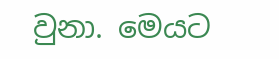වුනා. මෙයට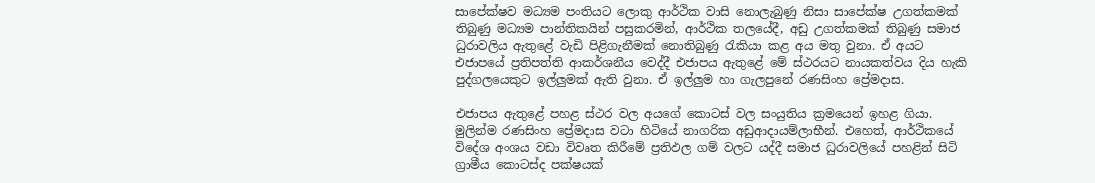සාපේක්ෂව මධ්‍යම පංතියට ලොකු ආර්ථික වාසි නොලැබුණු නිසා සාපේක්ෂ උගත්කමක් තිබුණු මධ්‍යම පාන්තිකයින් පසුකරමින්, ආර්ථික තලයේදී, අඩු උගත්කමක් තිබුණු සමාජ ධුරාවලිය ඇතුළේ වැඩි පිළිගැනීමක් නොතිබුණු රැකියා කළ අය මතු වුනා. ඒ අයට එජාපයේ ප්‍රතිපත්ති ආකර්ශනීය වෙද්දී එජාපය ඇතුළේ මේ ස්ථරයට නායකත්වය දිය හැකි පුද්ගලයෙකුට ඉල්ලුමක් ඇති වුනා. ඒ ඉල්ලුම හා ගැලපුනේ රණසිංහ ප්‍රේමදාස.

එජාපය ඇතුළේ පහළ ස්ථර වල අයගේ කොටස් වල සංයුතිය ක්‍රමයෙන් ඉහළ ගියා. මුලින්ම රණසිංහ ප්‍රේමදාස වටා හිටියේ නාගරික අඩුආදායම්ලාභීන්. එහෙත්, ආර්ථිකයේ විදේශ අංශය වඩා විවෘත කිරීමේ ප්‍රතිඵල ගම් වලට යද්දී සමාජ ධුරාවලියේ පහළින් සිටි ග්‍රාමීය කොටස්ද පක්ෂයක්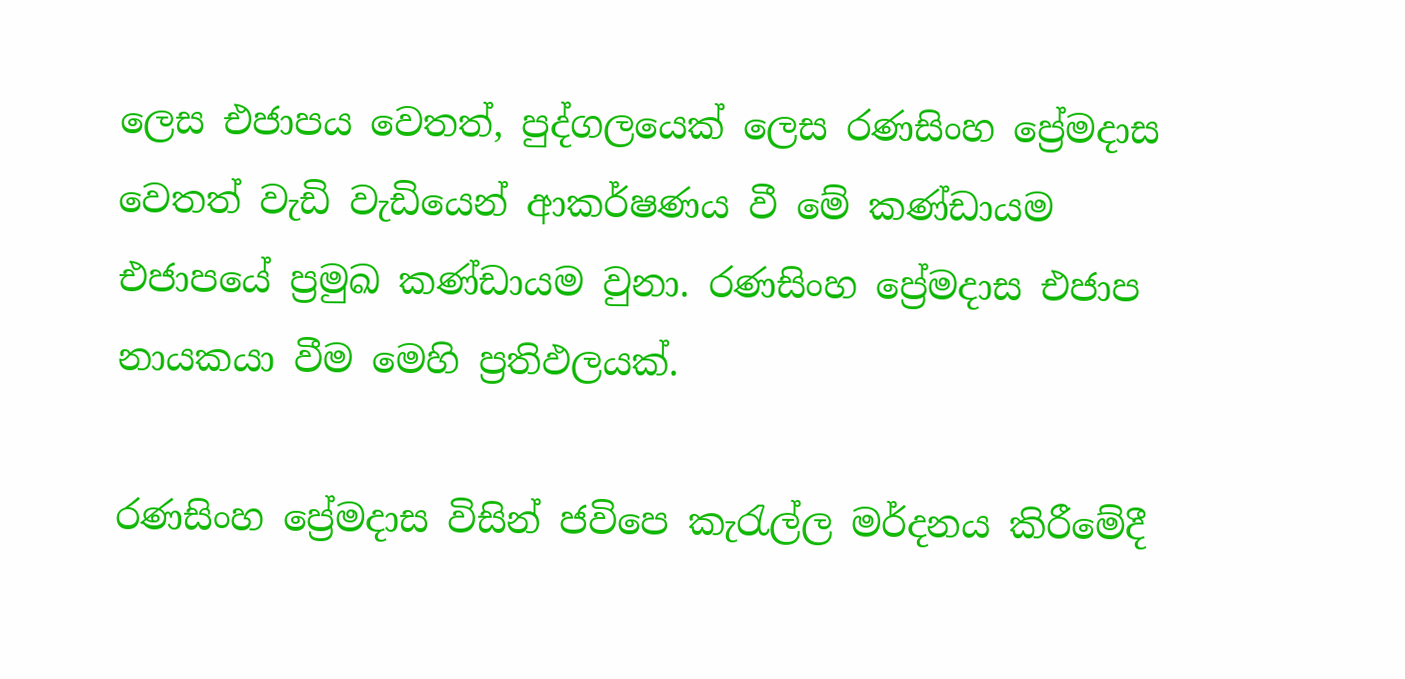ලෙස එජාපය වෙතත්, පුද්ගලයෙක් ලෙස රණසිංහ ප්‍රේමදාස වෙතත් වැඩි වැඩියෙන් ආකර්ෂණය වී මේ කණ්ඩායම එජාපයේ ප්‍රමුඛ කණ්ඩායම වුනා. රණසිංහ ප්‍රේමදාස එජාප නායකයා වීම මෙහි ප්‍රතිඵලයක්.

රණසිංහ ප්‍රේමදාස විසින් ජවිපෙ කැරැල්ල මර්දනය කිරීමේදී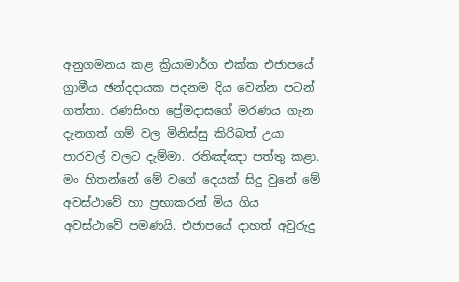අනුගමනය කළ ක්‍රියාමාර්ග එක්ක එජාපයේ ග්‍රාමීය ඡන්දදායක පදනම දිය වෙන්න පටන් ගත්තා. රණසිංහ ප්‍රේමදාසගේ මරණය ගැන දැනගත් ගම් වල මිනිස්සු කිරිබත් උයා පාරවල් වලට දැම්මා. රතිඤ්ඤා පත්තු කළා. මං හිතන්නේ මේ වගේ දෙයක් සිදු වුනේ මේ අවස්ථාවේ හා ප්‍රභාකරන් මිය ගිය අවස්ථාවේ පමණයි. එජාපයේ දාහත් අවුරුදු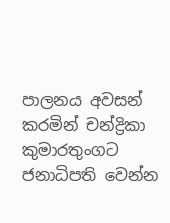පාලනය අවසන් කරමින් චන්ද්‍රිකා කුමාරතුංගට ජනාධිපති වෙන්න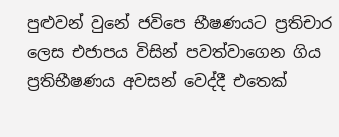පුළුවන් වුනේ ජවිපෙ භීෂණයට ප්‍රතිචාර ලෙස එජාපය විසින් පවත්වාගෙන ගිය ප්‍රතිභීෂණය අවසන් වෙද්දී එතෙක්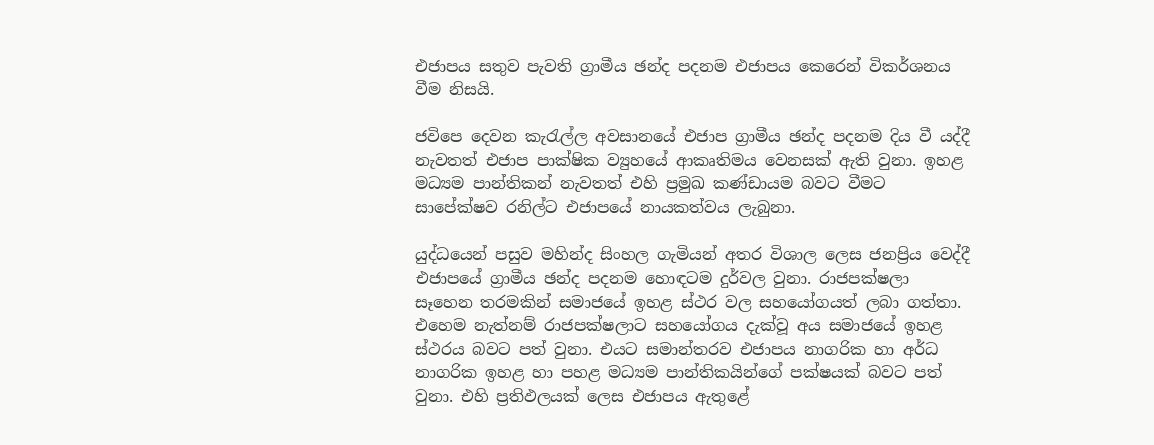එජාපය සතුව පැවති ග්‍රාමීය ඡන්ද පදනම එජාපය කෙරෙන් විකර්ශනය වීම නිසයි.

ජවිපෙ දෙවන කැරැල්ල අවසානයේ එජාප ග්‍රාමීය ඡන්ද පදනම දිය වී යද්දී නැවතත් එජාප පාක්ෂික ව්‍යුහයේ ආකෘතිමය වෙනසක් ඇති වුනා. ඉහළ මධ්‍යම පාන්තිකන් නැවතත් එහි ප්‍රමුඛ කණ්ඩායම බවට වීමට සාපේක්ෂව රනිල්ට එජාපයේ නායකත්වය ලැබුනා.

යුද්ධයෙන් පසුව මහින්ද සිංහල ගැමියන් අතර විශාල ලෙස ජනප්‍රිය වෙද්දී එජාපයේ ග්‍රාමීය ඡන්ද පදනම හොඳටම දුර්වල වුනා. රාජපක්ෂලා සෑහෙන තරමකින් සමාජයේ ඉහළ ස්ථර වල සහයෝගයත් ලබා ගත්තා. එහෙම නැත්නම් රාජපක්ෂලාට සහයෝගය දැක්වූ අය සමාජයේ ඉහළ ස්ථරය බවට පත් වුනා. එයට සමාන්තරව එජාපය නාගරික හා අර්ධ නාගරික ඉහළ හා පහළ මධ්‍යම පාන්තිකයින්ගේ පක්ෂයක් බවට පත් වුනා. එහි ප්‍රතිඵලයක් ලෙස එජාපය ඇතුළේ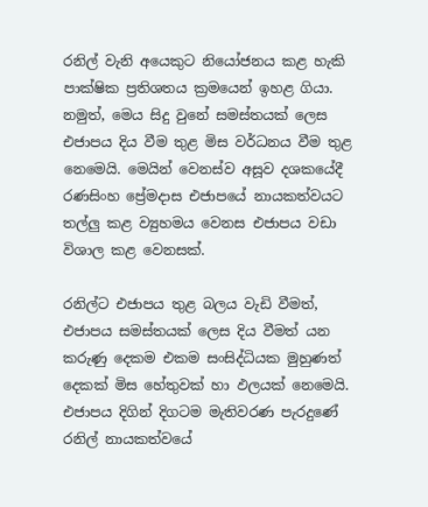රනිල් වැනි අයෙකුට නියෝජනය කළ හැකි පාක්ෂික ප්‍රතිශතය ක්‍රමයෙන් ඉහළ ගියා. නමුත්, මෙය සිදු වුනේ සමස්තයක් ලෙස එජාපය දිය වීම තුළ මිස වර්ධනය වීම තුළ නෙමෙයි. මෙයින් වෙනස්ව අසූව දශකයේදී රණසිංහ ප්‍රේමදාස එජාපයේ නායකත්වයට තල්ලු කළ ව්‍යුහමය වෙනස එජාපය වඩා විශාල කළ වෙනසක්.

රනිල්ට එජාපය තුළ බලය වැඩි වීමත්, එජාපය සමස්තයක් ලෙස දිය වීමත් යන කරුණු දෙකම එකම සංසිද්ධියක මුහුණත් දෙකක් මිස හේතුවක් හා ඵලයක් නෙමෙයි. එජාපය දිගින් දිගටම මැතිවරණ පැරදුණේ රනිල් නායකත්වයේ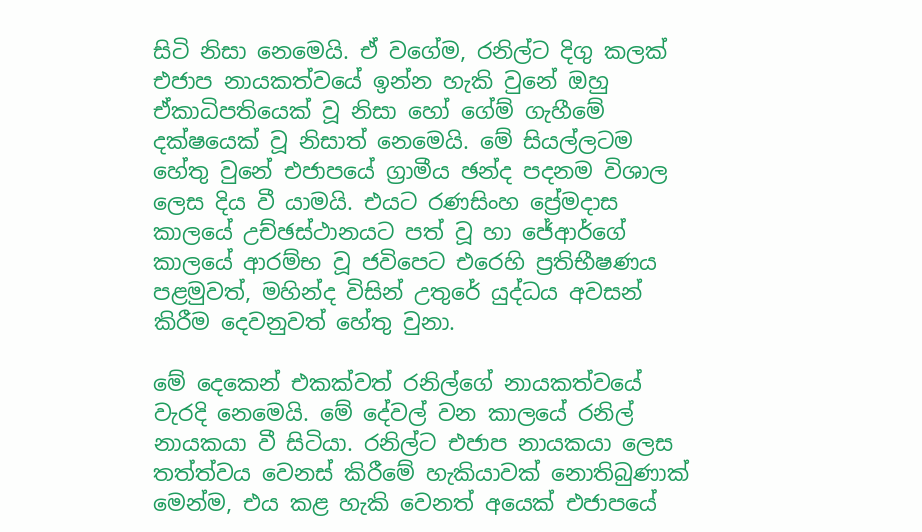සිටි නිසා නෙමෙයි. ඒ වගේම, රනිල්ට දිගු කලක් එජාප නායකත්වයේ ඉන්න හැකි වුනේ ඔහු ඒකාධිපතියෙක් වූ නිසා හෝ ගේම් ගැහීමේ දක්ෂයෙක් වූ නිසාත් නෙමෙයි. මේ සියල්ලටම හේතු වුනේ එජාපයේ ග්‍රාමීය ඡන්ද පදනම විශාල ලෙස දිය වී යාමයි. එයට රණසිංහ ප්‍රේමදාස කාලයේ උච්ඡස්ථානයට පත් වූ හා ජේආර්ගේ කාලයේ ආරම්භ වූ ජවිපෙට එරෙහි ප්‍රතිභීෂණය පළමුවත්, මහින්ද විසින් උතුරේ යුද්ධය අවසන් කිරීම දෙවනුවත් හේතු වුනා.

මේ දෙකෙන් එකක්වත් රනිල්ගේ නායකත්වයේ වැරදි නෙමෙයි. මේ දේවල් වන කාලයේ රනිල් නායකයා වී සිටියා. රනිල්ට එජාප නායකයා ලෙස තත්ත්වය වෙනස් කිරීමේ හැකියාවක් නොතිබුණාක් මෙන්ම, එය කළ හැකි වෙනත් අයෙක් එජාපයේ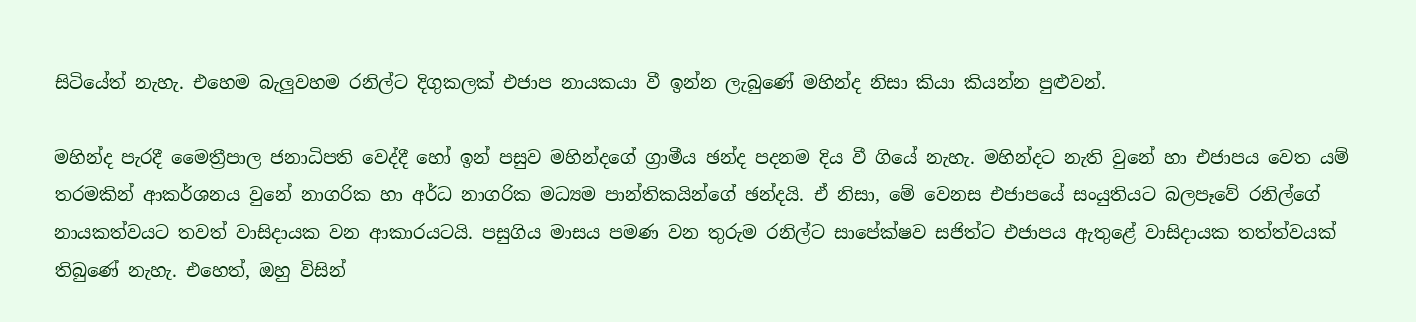සිටියේත් නැහැ. එහෙම බැලුවහම රනිල්ට දිගුකලක් එජාප නායකයා වී ඉන්න ලැබුණේ මහින්ද නිසා කියා කියන්න පුළුවන්.

මහින්ද පැරදී මෛත්‍රීපාල ජනාධිපති වෙද්දී හෝ ඉන් පසුව මහින්දගේ ග්‍රාමීය ඡන්ද පදනම දිය වී ගියේ නැහැ. මහින්දට නැති වුනේ හා එජාපය වෙත යම් තරමකින් ආකර්ශනය වුනේ නාගරික හා අර්ධ නාගරික මධ්‍යම පාන්තිකයින්ගේ ඡන්දයි. ඒ නිසා, මේ වෙනස එජාපයේ සංයුතියට බලපෑවේ රනිල්ගේ නායකත්වයට තවත් වාසිදායක වන ආකාරයටයි. පසුගිය මාසය පමණ වන තුරුම රනිල්ට සාපේක්ෂව සජිත්ට එජාපය ඇතුළේ වාසිදායක තත්ත්වයක් තිබුණේ නැහැ. එහෙත්, ඔහු විසින්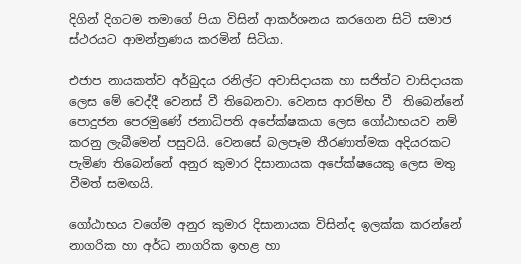දිගින් දිගටම තමාගේ පියා විසින් ආකර්ශනය කරගෙන සිටි සමාජ ස්ථරයට ආමන්ත්‍රණය කරමින් සිටියා.

එජාප නායකත්ව අර්බුදය රනිල්ට අවාසිදායක හා සජිත්ට වාසිදායක ලෙස මේ වෙද්දී වෙනස් වී තිබෙනවා. වෙනස ආරම්භ වී  තිබෙන්නේ පොදුජන පෙරමුණේ ජනාධිපති අපේක්ෂකයා ලෙස ගෝඨාභයව නම් කරනු ලැබීමෙන් පසුවයි. වෙනසේ බලපෑම තීරණාත්මක අදියරකට පැමිණ තිබෙන්නේ අනුර කුමාර දිසානායක අපේක්ෂයෙකු ලෙස මතු වීමත් සමඟයි.

ගෝඨාභය වගේම අනුර කුමාර දිසානායක විසින්ද ඉලක්ක කරන්නේ නාගරික හා අර්ධ නාගරික ඉහළ හා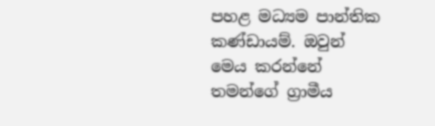පහළ මධ්‍යම පාන්තික කණ්ඩායම්. ඔවුන් මෙය කරන්නේ තමන්ගේ ග්‍රාමීය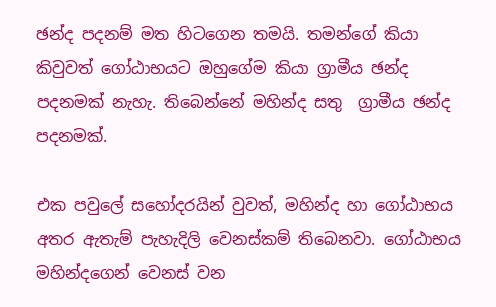ඡන්ද පදනම් මත හිටගෙන තමයි. තමන්ගේ කියා කිවුවත් ගෝඨාභයට ඔහුගේම කියා ග්‍රාමීය ඡන්ද පදනමක් නැහැ. තිබෙන්නේ මහින්ද සතු  ග්‍රාමීය ඡන්ද පදනමක්.

එක පවුලේ සහෝදරයින් වුවත්, මහින්ද හා ගෝඨාභය අතර ඇතැම් පැහැදිලි වෙනස්කම් තිබෙනවා. ගෝඨාභය මහින්දගෙන් වෙනස් වන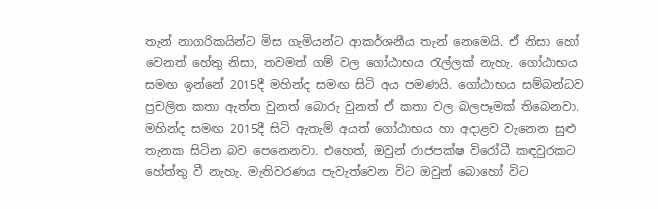තැන් නාගරිකයින්ට මිස ගැමියන්ට ආකර්ශනීය තැන් නෙමෙයි. ඒ නිසා හෝ වෙනත් හේතු නිසා, තවමත් ගම් වල ගෝඨාභය රැල්ලක් නැහැ. ගෝඨාභය සමඟ ඉන්නේ 2015දී මහින්ද සමඟ සිටි අය පමණයි. ගෝඨාභය සම්බන්ධව ප්‍රචලිත කතා ඇත්ත වුනත් බොරු වුනත් ඒ කතා වල බලපෑමක් තිබෙනවා. මහින්ද සමඟ 2015දී සිටි ඇතැම් අයත් ගෝඨාභය හා අදාළව වැනෙන සුළු තැනක සිටින බව පෙනෙනවා. එහෙත්, ඔවුන් රාජපක්ෂ විරෝධී කඳවුරකට හේත්තු වී නැහැ. මැතිවරණය පැවැත්වෙන විට ඔවුන් බොහෝ විට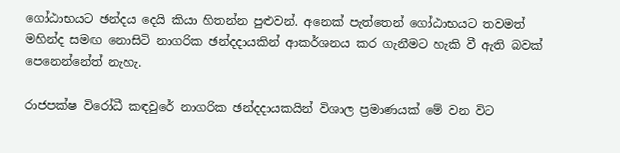ගෝඨාභයට ඡන්දය දෙයි කියා හිතන්න පුළුවන්. අනෙක් පැත්තෙන් ගෝඨාභයට තවමත් මහින්ද සමඟ නොසිටි නාගරික ඡන්දදායකින් ආකර්ශනය කර ගැනීමට හැකි වී ඇති බවක් පෙනෙන්නේත් නැහැ.

රාජපක්ෂ විරෝධී කඳවුරේ නාගරික ඡන්දදායකයින් විශාල ප්‍රමාණයක් මේ වන විට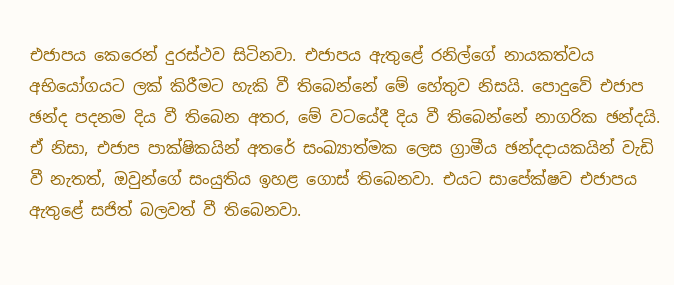එජාපය කෙරෙන් දුරස්ථව සිටිනවා. එජාපය ඇතුළේ රනිල්ගේ නායකත්වය අභියෝගයට ලක් කිරීමට හැකි වී තිබෙන්නේ මේ හේතුව නිසයි. පොදුවේ එජාප ඡන්ද පදනම දිය වී තිබෙන අතර, මේ වටයේදී දිය වී තිබෙන්නේ නාගරික ඡන්දයි. ඒ නිසා, එජාප පාක්ෂිකයින් අතරේ සංඛ්‍යාත්මක ලෙස ග්‍රාමීය ඡන්දදායකයින් වැඩි වී නැතත්, ඔවුන්ගේ සංයුතිය ඉහළ ගොස් තිබෙනවා. එයට සාපේක්ෂව එජාපය ඇතුළේ සජිත් බලවත් වී තිබෙනවා.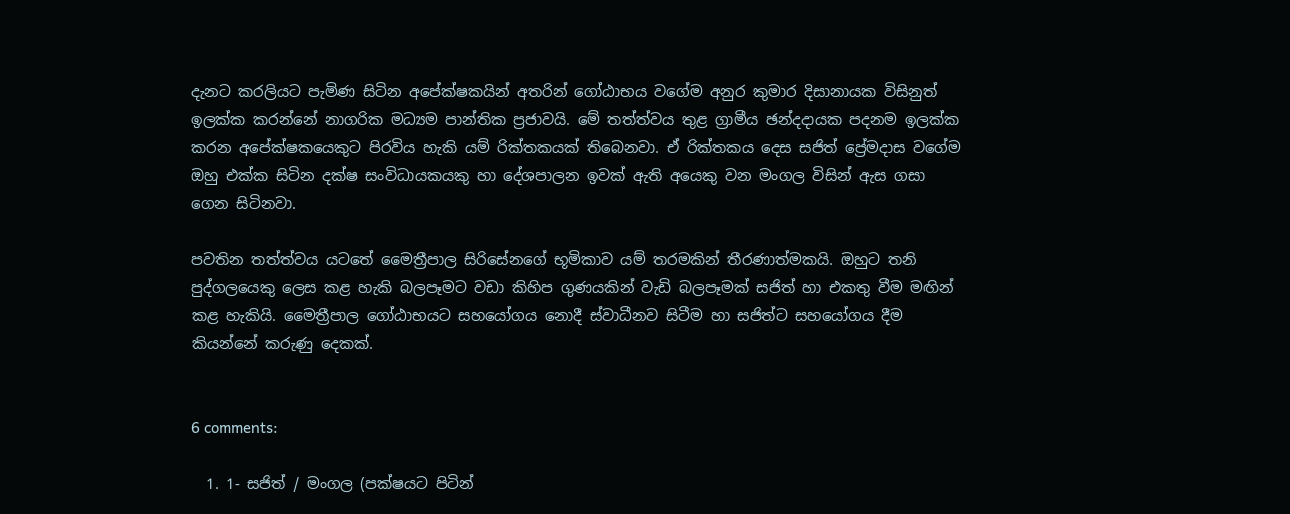දැනට කරලියට පැමිණ සිටින අපේක්ෂකයින් අතරින් ගෝඨාභය වගේම අනුර කුමාර දිසානායක විසිනුත් ඉලක්ක කරන්නේ නාගරික මධ්‍යම පාන්තික ප්‍රජාවයි. මේ තත්ත්වය තුළ ග්‍රාමීය ඡන්දදායක පදනම ඉලක්ක කරන අපේක්ෂකයෙකුට පිරවිය හැකි යම් රික්තකයක් තිබෙනවා. ඒ රික්තකය දෙස සජිත් ප්‍රේමදාස වගේම ඔහු එක්ක සිටින දක්ෂ සංවිධායකයකු හා දේශපාලන ඉවක් ඇති අයෙකු වන මංගල විසින් ඇස ගසා ගෙන සිටිනවා.

පවතින තත්ත්වය යටතේ මෛත්‍රීපාල සිරිසේනගේ භූමිකාව යම් තරමකින් තීරණාත්මකයි. ඔහුට තනි පුද්ගලයෙකු ලෙස කළ හැකි බලපෑමට වඩා කිහිප ගුණයකින් වැඩි බලපෑමක් සජිත් හා එකතු වීම මඟින් කළ හැකියි. මෛත්‍රීපාල ගෝඨාභයට සහයෝගය නොදී ස්වාධීනව සිටීම හා සජිත්ට සහයෝගය දීම කියන්නේ කරුණු දෙකක්.


6 comments:

  1. 1- සජිත් / මංගල (පක්ෂයට පිටින්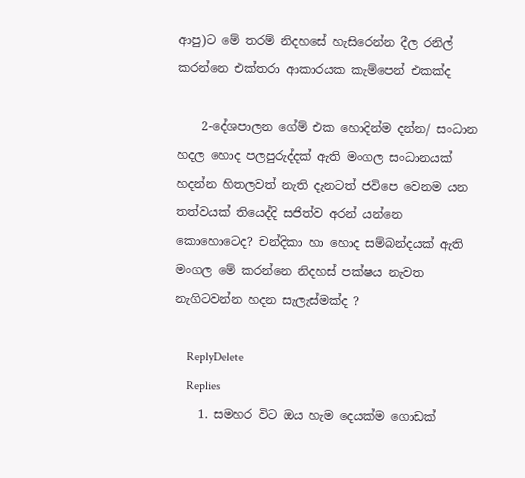ආපු)ට මේ තරම් නිදහසේ හැසිරෙන්න දීල රනිල් කරන්නෙ එක්තරා ආකාරයක කැම්පෙන් එකක්ද

    2-දේශපාලන ගේම් එක හොදින්ම දන්න/ සංධාන හදල හොද පලපුරුද්දක් ඇති මංගල සංධානයක් හදන්න හිතලවත් නැති දැනටත් ජවිපෙ වෙනම යන තත්වයක් තියෙද්දි සජිත්ව අරන් යන්නෙ කොහොටෙද? චන්දිකා හා හොද සම්බන්දයක් ඇති මංගල මේ කරන්නෙ නිදහස් පක්ෂය නැවත නැගිටවන්න හදන සැලැස්මක්ද ?

    ReplyDelete
    Replies
    1. සමහර විට ඔය හැම දෙයක්ම ගොඩක්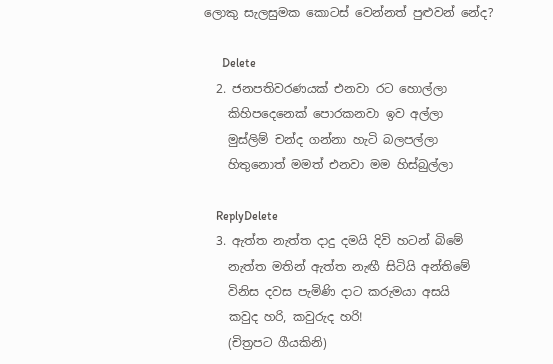ලොකු සැලසුමක කොටස් වෙන්නත් පුළුවන් නේද?

      Delete
  2. ජනපතිවරණයක් එනවා රට හොල්ලා
    කිහිපදෙනෙක් පොරකනවා ඉව අල්ලා
    මුස්ලිම් චන්ද ගන්නා හැටි බලපල්ලා
    හිතුනොත් මමත් එනවා මම හිස්බුල්ලා

    ReplyDelete
  3. ඇත්ත නැත්ත දාදු දමයි දිවි හටන් බිමේ
    නැත්ත මතින් ඇත්ත නැඟී සිටියි අන්තිමේ
    විනිස දවස පැමිණි දාට කරුමයා අසයි
    කවුද හරි, කවුරුද හරි!
    (චිත්‍රපට ගීයකිනි)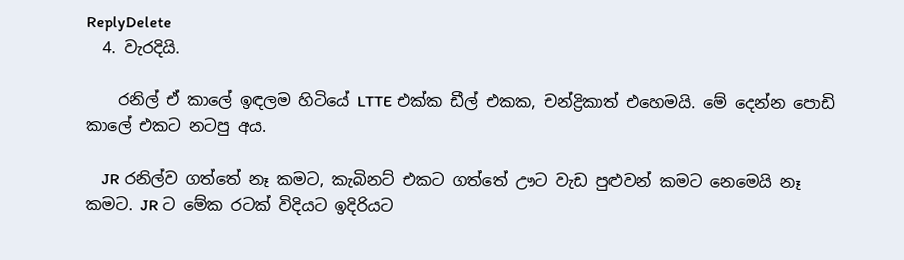ReplyDelete
  4. වැරදියි.

    රනිල් ඒ කාලේ ඉඳලම හිටියේ LTTE එක්ක ඩීල් එකක, චන්ද්‍රිකාත් එහෙමයි. මේ දෙන්න පොඩි කාලේ එකට නටපු අය.

    JR රනිල්ව ගත්තේ නෑ කමට, කැබිනට් එකට ගත්තේ ඌට වැඩ පුළුවන් කමට නෙමෙයි නෑ කමට. JR ට මේක රටක් විදියට ඉදිරියට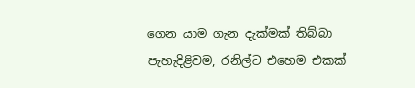ගෙන යාම ගැන දැක්මක් තිබ්බා පැහැදිළිවම, රනිල්ට එහෙම එකක්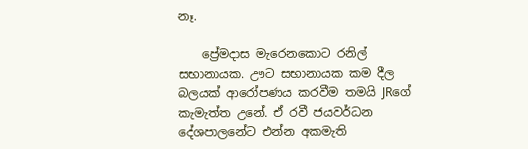නෑ.

    ප්‍රේමදාස මැරෙනකොට රනිල් සභානායක. ඌට සභානායක කම දීල බලයක් ආරෝපණය කරවීම තමයි JRගේ කැමැත්ත උනේ. ඒ රවී ජයවර්ධන දේශපාලනේට එන්න අකමැති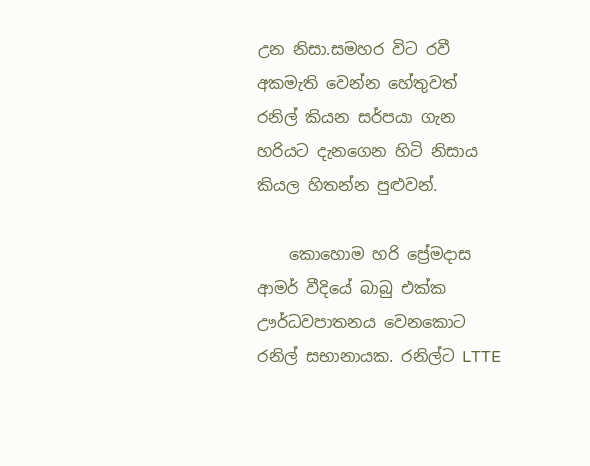උන නිසා.සමහර විට රවී අකමැති වෙන්න හේතුවත් රනිල් කියන සර්පයා ගැන හරියට දැනගෙන හිටි නිසාය කියල හිතන්න පුළුවන්.

    කොහොම හරි ප්‍රේමදාස ආමර් වීදියේ බාබු එක්ක ඌර්ධවපාතනය වෙනකොට රනිල් සභානායක. රනිල්ට LTTE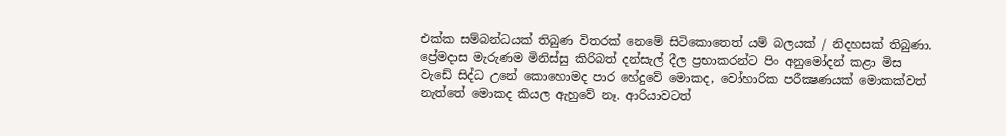එක්ක සම්බන්ධයක් තිබුණ විතරක් නෙමේ සිටිකොතෙත් යම් බලයක් / නිදහසක් තිබුණා. ප්‍රේමදාස මැරුණම මිනිස්සු කිරිබත් දන්සැල් දීල ප්‍රභාකරන්ට පිං අනුමෝදන් කළා මිස වැඩේ සිද්ධ උනේ කොහොමද පාර හේදුවේ මොකද, වෝහාරික පරීක්‍ෂණයක් මොකක්වත් නැත්තේ මොකද කියල ඇහුවේ නෑ. ආරියාවටත්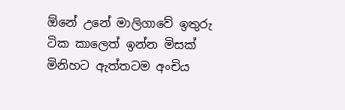ඕනේ උනේ මාලිගාවේ ඉතුරු ටික කාලෙත් ඉන්න මිසක් මිනිහට ඇත්තටම අංචිය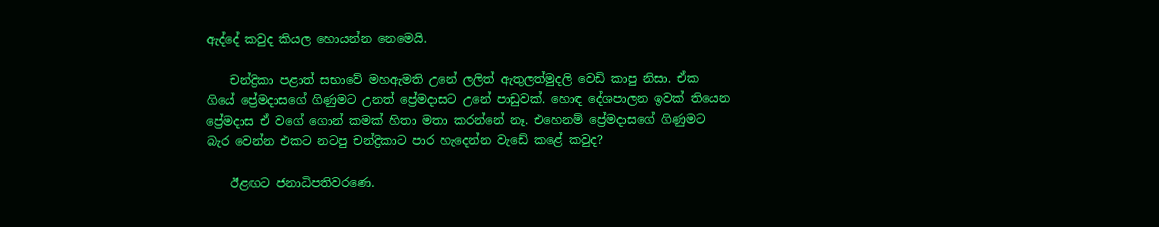ඇද්දේ කවුද කියල හොයන්න නෙමෙයි.

    චන්ද්‍රිකා පළාත් සභාවේ මහඇමති උනේ ලලිත් ඇතුලත්මුදලි වෙඩි කාපු නිසා. ඒක ගියේ ප්‍රේමදාසගේ ගිණුමට උනත් ප්‍රේමදාසට උනේ පාඩුවක්. හොඳ දේශපාලන ඉවක් තියෙන ප්‍රේමදාස ඒ වගේ ගොන් කමක් හිතා මතා කරන්නේ නෑ. එහෙනම් ප්‍රේමදාසගේ ගිණුමට බැර වෙන්න එකට නටපු චන්ද්‍රිකාට පාර හැදෙන්න වැඩේ කළේ කවුද?

    ඊළඟට ජනාධිපතිවරණෙ.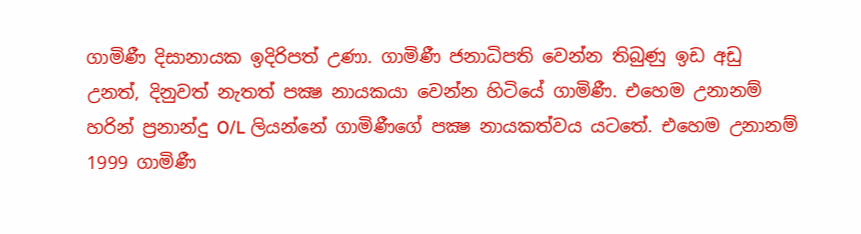ගාමිණී දිසානායක ඉදිරිපත් උණා. ගාමිණී ජනාධිපති වෙන්න තිබුණු ඉඩ අඩු උනත්, දිනුවත් නැතත් පක්‍ෂ නායකයා වෙන්න හිටියේ ගාමිණී. එහෙම උනානම් හරින් ප්‍රනාන්දු O/L ලියන්නේ ගාමිණීගේ පක්‍ෂ නායකත්වය යටතේ. එහෙම උනානම් 1999 ගාමිණී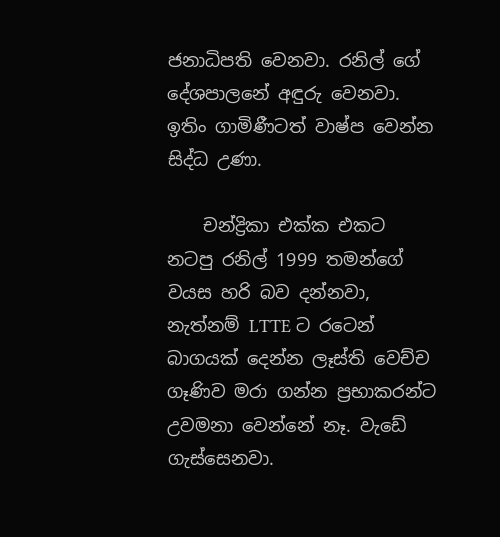ජනාධිපති වෙනවා. රනිල් ගේ දේශපාලනේ අඳුරු වෙනවා. ඉතිං ගාමිණීටත් වාෂ්ප වෙන්න සිද්ධ උණා.

    චන්ද්‍රිකා එක්ක එකට නටපු රනිල් 1999 තමන්ගේ වයස හරි බව දන්නවා, නැත්නම් LTTE ට රටෙන් බාගයක් දෙන්න ලෑස්ති වෙච්ච ගෑණිව මරා ගන්න ප්‍රභාකරන්ට උවමනා වෙන්නේ නෑ. වැඩේ ගැස්සෙනවා.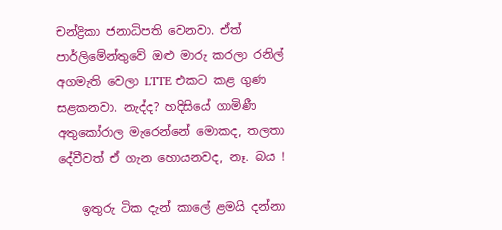චන්ද්‍රිකා ජනාධිපති වෙනවා. ඒත් පාර්ලිමේන්තුවේ ඔළු මාරු කරලා රනිල් අගමැති වෙලා LTTE එකට කළ ගුණ සළකනවා. නැද්ද? හදිසියේ ගාමිණී අතුකෝරාල මැරෙන්නේ මොකද, තලතා දේවීවත් ඒ ගැන හොයනවද, නෑ. බය !

    ඉතුරු ටික දැන් කාලේ ළමයි දන්නා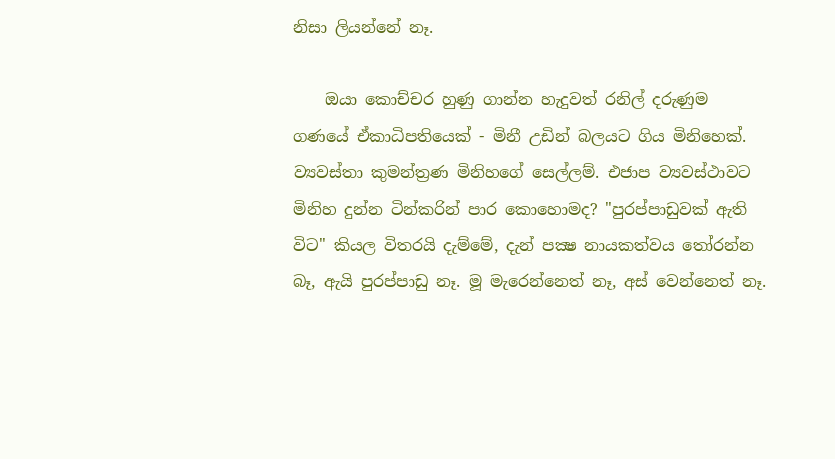නිසා ලියන්නේ නෑ.

    ඔයා කොච්චර හුණු ගාන්න හැදුවත් රනිල් දරුණුම ගණයේ ඒකාධිපතියෙක් - මිනී උඩින් බලයට ගිය මිනිහෙක්. ව්‍යවස්තා කුමන්ත්‍රණ මිනිහගේ සෙල්ලම්. එජාප ව්‍යවස්ථාවට මිනිහ දුන්න ටින්කරින් පාර කොහොමද? "පුරප්පාඩුවක් ඇති විට" කියල විතරයි දැම්මේ, දැන් පක්‍ෂ නායකත්වය තෝරන්න බෑ, ඇයි පුරප්පාඩු නෑ. මූ මැරෙන්නෙත් නෑ, අස් වෙන්නෙත් නෑ.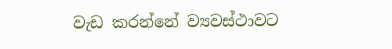වැඩ කරන්නේ ව්‍යවස්ථාවට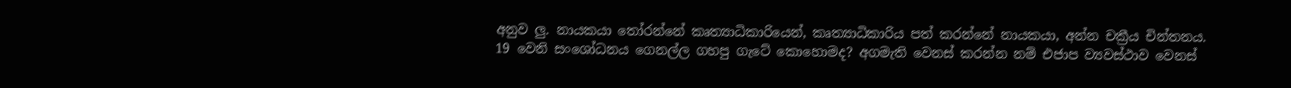අනුව ලු. නායකයා තෝරන්නේ කෘත්‍යාධිකාරියෙන්, කෘත්‍යාධිකාරිය පත් කරන්නේ නායකයා, අන්න චක්‍රීය චින්තනය. 19 වෙනි සංශෝධනය ගෙනල්ල ගහපු ගැටේ කොහොමද? අගමැති වෙනස් කරන්න නම් එජාප ව්‍යවස්ථාව වෙනස්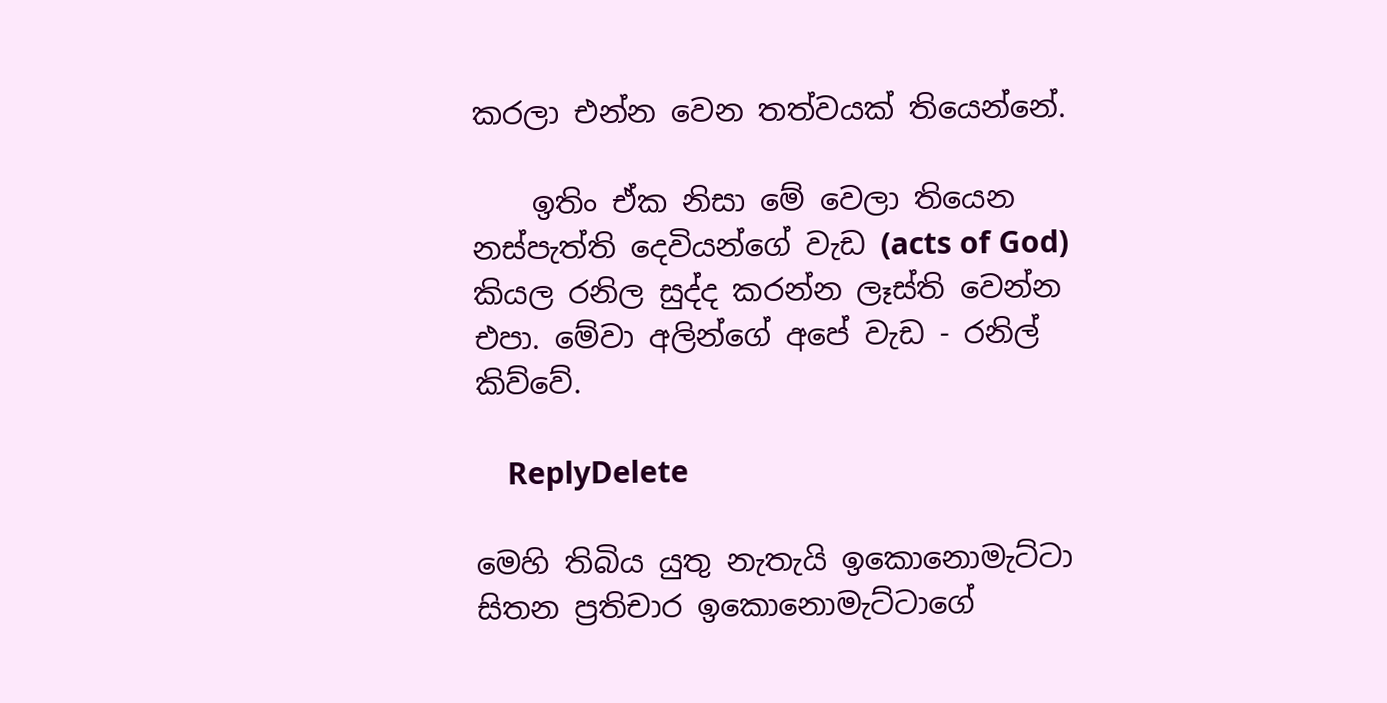කරලා එන්න වෙන තත්වයක් තියෙන්නේ.

    ඉතිං ඒක නිසා මේ වෙලා තියෙන නස්පැත්ති දෙවියන්ගේ වැඩ (acts of God) කියල රනිල සුද්ද කරන්න ලෑස්ති වෙන්න එපා. මේවා අලින්ගේ අපේ වැඩ - රනිල් කිව්වේ.

    ReplyDelete

මෙහි තිබිය යුතු නැතැයි ඉකොනොමැට්ටා සිතන ප්‍රතිචාර ඉකොනොමැට්ටාගේ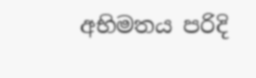අභිමතය පරිදි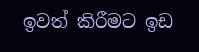ඉවත් කිරීමට ඉඩ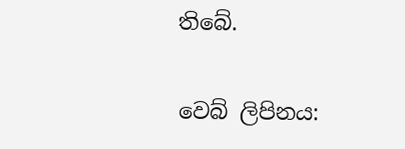තිබේ.

වෙබ් ලිපිනය: